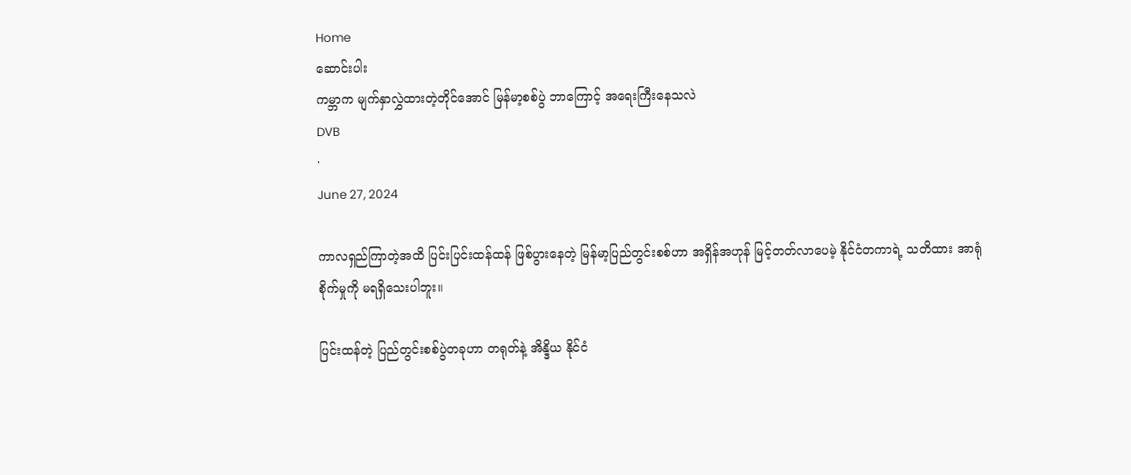Home
ဆောင်းပါး
ကမ္ဘာက မျက်နှာလွှဲထားတဲ့တိုင်အောင် မြန်မာ့စစ်ပွဲ ဘာကြောင့် အရေးကြီးနေသလဲ
DVB
·
June 27, 2024

ကာလရှည်ကြာတဲ့အထိ ပြင်းပြင်းထန်ထန် ဖြစ်ပွားနေတဲ့ မြန်မာ့ပြည်တွင်းစစ်ဟာ အရှိန်အဟုန် မြင့်တတ်လာပေမဲ့ နိုင်ငံတကာရဲ့ သတိထား အာရုံစိုက်မှုကို မရရှိသေးပါဘူး။

ပြင်းထန်တဲ့ ပြည်တွင်းစစ်ပွဲတခုဟာ တရုတ်နဲ့ အိန္ဒိယ နိုင်ငံ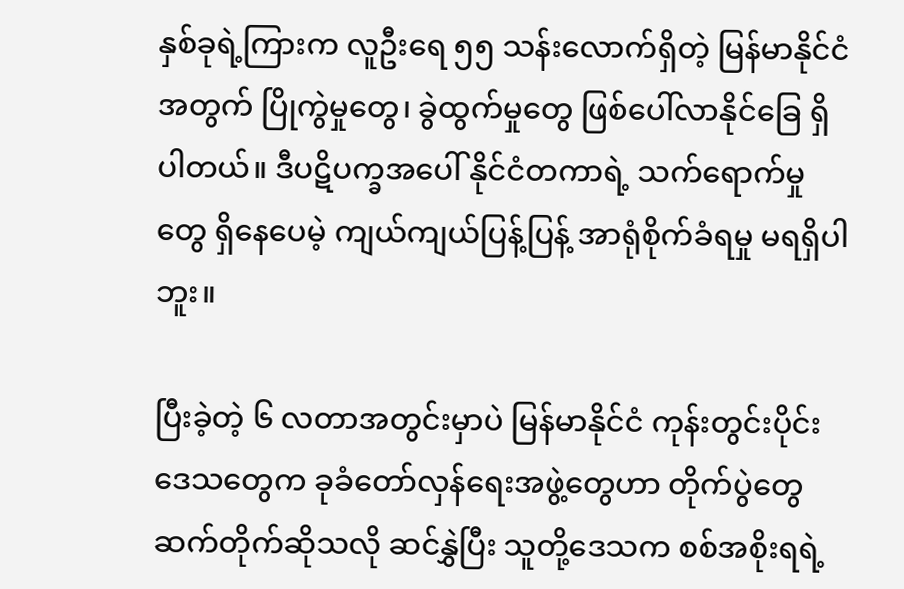နှစ်ခုရဲ့ကြားက လူဦးရေ ၅၅ သန်းလောက်ရှိတဲ့ မြန်မာနိုင်ငံအတွက် ပြိုကွဲမှုတွေ၊ ခွဲထွက်မှုတွေ ဖြစ်ပေါ်လာနိုင်ခြေ ရှိပါတယ်။ ဒီပဋိပက္ခအပေါ် နိုင်ငံတကာရဲ့ သက်ရောက်မှုတွေ ရှိနေပေမဲ့ ကျယ်ကျယ်ပြန့်ပြန့် အာရုံစိုက်ခံရမှု မရရှိပါဘူး။

ပြီးခဲ့တဲ့ ၆ လတာအတွင်းမှာပဲ မြန်မာနိုင်ငံ ကုန်းတွင်းပိုင်းဒေသတွေက ခုခံတော်လှန်ရေးအဖွဲ့တွေဟာ တိုက်ပွဲတွေ ဆက်တိုက်ဆိုသလို ဆင်နွှဲပြီး သူတို့ဒေသက စစ်အစိုးရရဲ့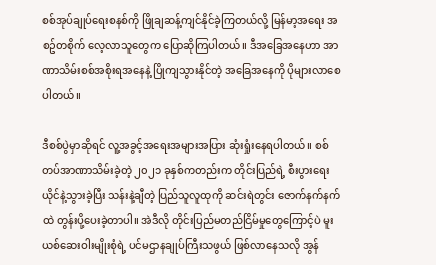စစ်အုပ်ချုပ်ရေးစနစ်ကို ဖြိုချဆန့်ကျင်နိုင်ခဲ့ကြတယ်လို့ မြန်မာ့အရေး အစဥ်တစိုက် လေ့လာသူတွေက ပြောဆိုကြပါတယ်။ ဒီအခြေအနေဟာ အာဏာသိမ်းစစ်အစိုးရအနေနဲ့ ပြိုကျသွားနိုင်တဲ့ အခြေအနေကို ပိုများလာစေပါတယ်။

ဒီစစ်ပွဲမှာဆိုရင် လူ့အခွင့်အရေးအများအပြား ဆုံးရှုံးနေရပါတယ်။ စစ်တပ်အာဏာသိမ်းခဲ့တဲ့ ၂၀၂၁ ခုနှစ်ကတည်းက တိုင်းပြည်ရဲ့ စီးပွားရေး ယိုင်နဲ့သွားခဲ့ပြီး သန်းနဲ့ချီတဲ့ ပြည်သူလူထုကို ဆင်းရဲတွင်း ဇောက်နက်နက်ထဲ တွန်းပို့ပေးခဲ့တာပါ။ အဲဒီလို တိုင်းပြည်မတည်ငြိမ်မှုတွေကြောင့်ပဲ မူးယစ်ဆေးဝါးမျိုးစုံရဲ့ ပင်မဌာနချုပ်ကြီးသဖွယ် ဖြစ်လာနေသလို အွန်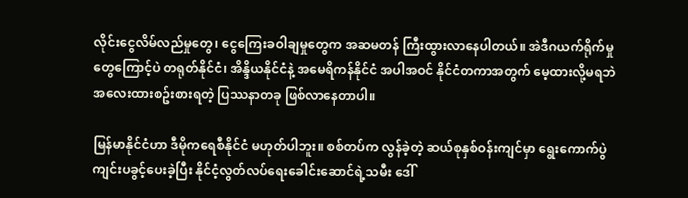လိုင်းငွေလိမ်လည်မှုတွေ၊ ငွေကြေးခဝါချမှုတွေက အဆမတန် ကြီးထွားလာနေပါတယ်။ အဲဒီဂယက်ရိုက်မှုတွေကြောင့်ပဲ တရုတ်နိုင်ငံ၊ အိန္ဒိယနိုင်ငံနဲ့ အမေရိကန်နိုင်ငံ အပါအဝင် နိုင်ငံတကာအတွက် မေ့ထားလို့မရဘဲ အလေးထားစဥ်းစားရတဲ့ ပြဿနာတခု ဖြစ်လာနေတာပါ။

မြန်မာနိုင်ငံဟာ ဒီမိုကရေစီနိုင်ငံ မဟုတ်ပါဘူး။ စစ်တပ်က လွန်ခဲ့တဲ့ ဆယ်စုနှစ်ဝန်းကျင်မှာ ရွေးကောက်ပွဲ ကျင်းပခွင့်ပေးခဲ့ပြီး နိုင်ငံ့လွတ်လပ်ရေးခေါင်းဆောင်ရဲ့သမီး ဒေါ်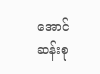အောင်ဆန်းစု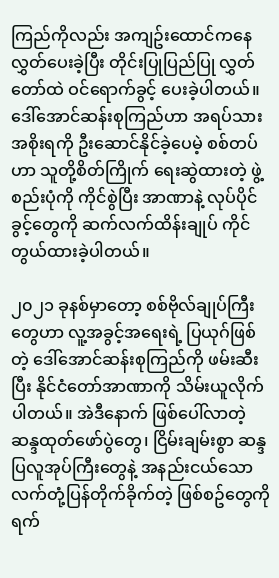ကြည်ကိုလည်း အကျဥ်းထောင်ကနေ လွှတ်ပေးခဲ့ပြီး တိုင်းပြုပြည်ပြု လွှတ်တော်ထဲ ဝင်ရောက်ခွင့် ပေးခဲ့ပါတယ်။ ဒေါ်အောင်ဆန်းစုကြည်ဟာ အရပ်သားအစိုးရကို ဦးဆောင်နိုင်ခဲ့ပေမဲ့ စစ်တပ်ဟာ သူတို့စိတ်ကြိုက် ရေးဆွဲထားတဲ့ ဖွဲ့စည်းပုံကို ကိုင်စွဲပြီး အာဏာနဲ့ လုပ်ပိုင်ခွင့်တွေကို ဆက်လက်ထိန်းချုပ် ကိုင်တွယ်ထားခဲ့ပါတယ်။

၂၀၂၁ ခုနစ်မှာတော့ စစ်ဗိုလ်ချုပ်ကြီးတွေဟာ လူ့အခွင့်အရေးရဲ့ ပြယုဂ်ဖြစ်တဲ့ ဒေါ်အောင်ဆန်းစုကြည်ကို ဖမ်းဆီးပြီး နိုင်ငံတော်အာဏာကို သိမ်းယူလိုက်ပါတယ်။ အဲဒီနောက် ဖြစ်ပေါ်လာတဲ့ ဆန္ဒထုတ်ဖော်ပွဲတွေ၊ ငြိမ်းချမ်းစွာ ဆန္ဒပြလူအုပ်ကြီးတွေနဲ့ အနည်းငယ်သော လက်တုံ့ပြန်တိုက်ခိုက်တဲ့ ဖြစ်စဥ်တွေကို ရက်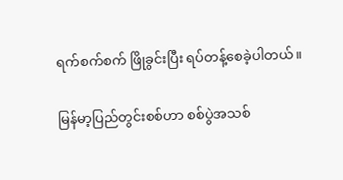ရက်စက်စက် ဖြိုခွင်းပြီး ရပ်တန့်စေခဲ့ပါတယ်။

မြန်မာ့ပြည်တွင်းစစ်ဟာ စစ်ပွဲအသစ်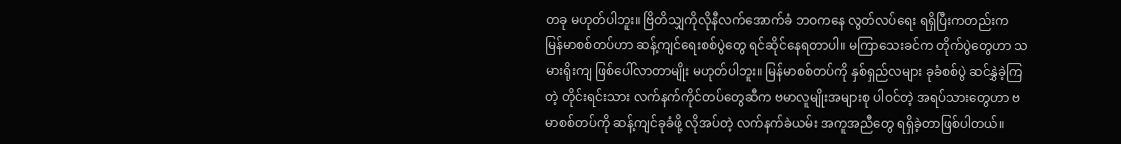တခု မဟုတ်ပါဘူး။ ဗြိတိသျှကိုလိုနီလက်အောက်ခံ ဘဝကနေ လွတ်လပ်ရေး ရရှိပြီးကတည်းက မြန်မာစစ်တပ်ဟာ ဆန့်ကျင်ရေးစစ်ပွဲတွေ ရင်ဆိုင်နေရတာပါ။ မကြာသေးခင်က တိုက်ပွဲတွေဟာ သမားရိုးကျ ဖြစ်ပေါ်လာတာမျိုး မဟုတ်ပါဘူး။ မြန်မာစစ်တပ်ကို နှစ်ရှည်လများ ခုခံစစ်ပွဲ ဆင်နွှဲခဲ့ကြတဲ့ တိုင်းရင်းသား လက်နက်ကိုင်တပ်တွေဆီက ဗမာလူမျိုးအများစု ပါဝင်တဲ့ အရပ်သားတွေဟာ ဗမာစစ်တပ်ကို ဆန့်ကျင်ခုခံဖို့ လိုအပ်တဲ့ လက်နက်ခဲယမ်း အကူအညီတွေ ရရှိခဲ့တာဖြစ်ပါတယ်။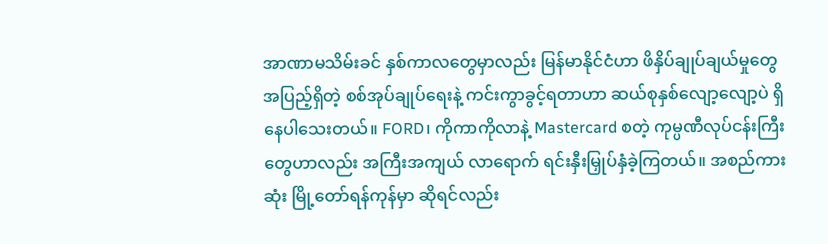အာဏာမသိမ်းခင် နှစ်ကာလတွေမှာလည်း မြန်မာနိုင်ငံဟာ ဖိနှိပ်ချုပ်ချယ်မှုတွေ အပြည့်ရှိတဲ့ စစ်အုပ်ချုပ်ရေးနဲ့ ကင်းကွာခွင့်ရတာဟာ ဆယ်စုနှစ်လျော့လျော့ပဲ ရှိနေပါသေးတယ်။ FORD၊ ကိုကာကိုလာနဲ့ Mastercard စတဲ့ ကုမ္ပဏီလုပ်ငန်းကြီးတွေဟာလည်း အကြီးအကျယ် လာရောက် ရင်းနှီးမြှုပ်နှံခဲ့ကြတယ်။ အစည်ကားဆုံး မြို့တော်ရန်ကုန်မှာ ဆိုရင်လည်း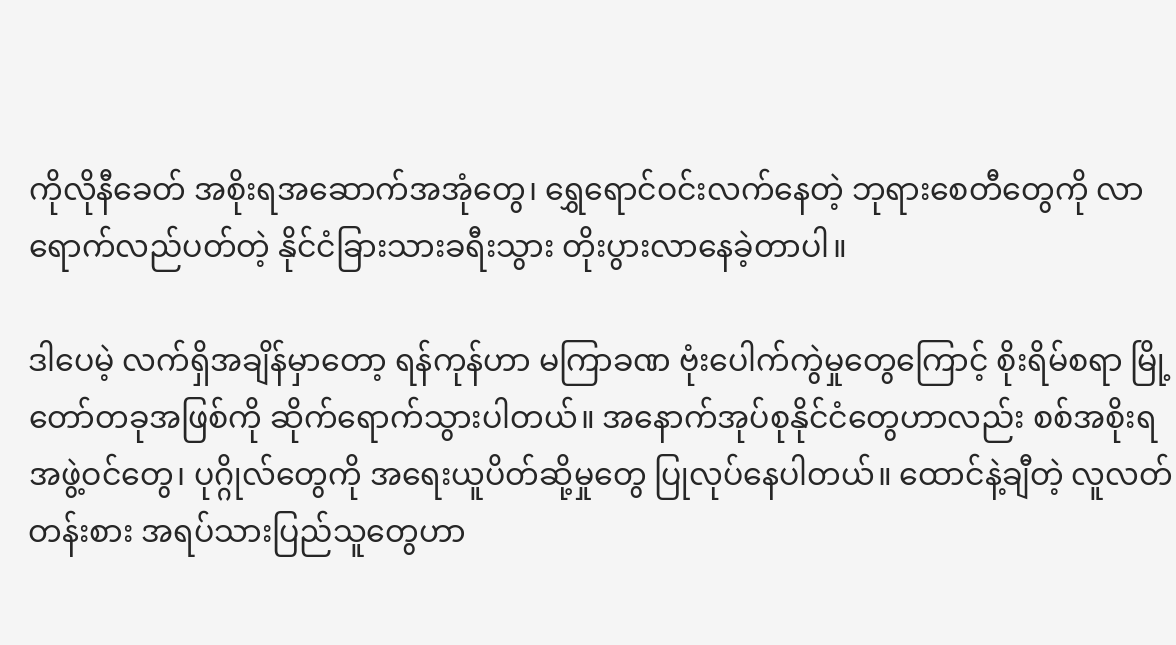ကိုလိုနီခေတ် အစိုးရအဆောက်အအုံတွေ၊ ရွှေရောင်ဝင်းလက်နေတဲ့ ဘုရားစေတီတွေကို လာရောက်လည်ပတ်တဲ့ နိုင်ငံခြားသားခရီးသွား တိုးပွားလာနေခဲ့တာပါ။

ဒါပေမဲ့ လက်ရှိအချိန်မှာတော့ ရန်ကုန်ဟာ မကြာခဏ ဗုံးပေါက်ကွဲမှုတွေကြောင့် စိုးရိမ်စရာ မြို့တော်တခုအဖြစ်ကို ဆိုက်ရောက်သွားပါတယ်။ အနောက်အုပ်စုနိုင်ငံတွေဟာလည်း စစ်အစိုးရအဖွဲ့ဝင်တွေ၊ ပုဂ္ဂိုလ်တွေကို အရေးယူပိတ်ဆို့မှုတွေ ပြုလုပ်နေပါတယ်။ ထောင်နဲ့ချီတဲ့ လူလတ်တန်းစား အရပ်သားပြည်သူတွေဟာ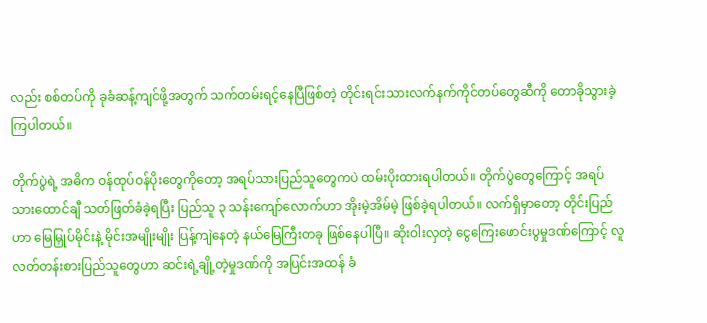လည်း စစ်တပ်ကို ခုခံဆန့်ကျင်ဖို့အတွက် သက်တမ်းရင့်နေပြီဖြစ်တဲ့ တိုင်းရင်းသားလက်နက်ကိုင်တပ်တွေဆီကို တောခိုသွားခဲ့ကြပါတယ်။

တိုက်ပွဲရဲ့ အဓိက ဝန်ထုပ်ဝန်ပိုးတွေကိုတော့ အရပ်သားပြည်သူတွေကပဲ ထမ်းပိုးထားရပါတယ်။ တိုက်ပွဲတွေကြောင့် အရပ်သားထောင်ချီ သတ်ဖြတ်ခံခဲ့ရပြီး ပြည်သူ ၃ သန်းကျော်လောက်ဟာ အိုးမဲ့အိမ်မဲ့ ဖြစ်ခဲ့ရပါတယ်။ လက်ရှိမှာတော့ တိုင်းပြည်ဟာ မြေမြှုပ်မိုင်းနဲ့ မိုင်းအမျိုးမျိုး ပြန့်ကျဲနေတဲ့ နယ်မြေကြီးတခု ဖြစ်နေပါပြီ။ ဆိုးဝါးလှတဲ့ ငွေကြေးဖောင်းပွမှုဒဏ်ကြောင့် လူလတ်တန်းစားပြည်သူတွေဟာ ဆင်းရဲ့ချို့တဲ့မှုဒဏ်ကို အပြင်းအထန် ခံ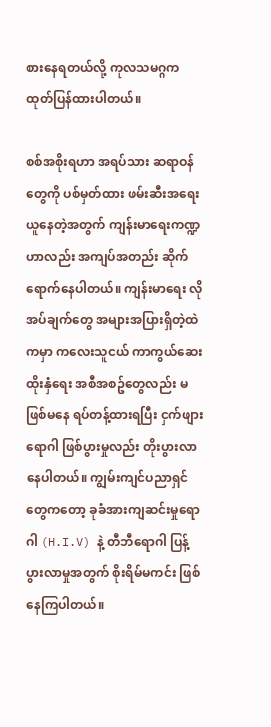စားနေရတယ်လို့ ကုလသမဂ္ဂက ထုတ်ပြန်ထားပါတယ်။

စစ်အစိုးရဟာ အရပ်သား ဆရာဝန်တွေကို ပစ်မှတ်ထား ဖမ်းဆီးအရေးယူနေတဲ့အတွက် ကျန်းမာရေးကဏ္ဍဟာလည်း အကျပ်အတည်း ဆိုက်ရောက်နေပါတယ်။ ကျန်းမာရေး လိုအပ်ချက်တွေ အများအပြားရှိတဲ့ထဲကမှာ ကလေးသူငယ် ကာကွယ်ဆေးထိုးနှံရေး အစီအစဥ်တွေလည်း မဖြစ်မနေ ရပ်တန့်ထားရပြီး ငှက်ဖျားရောဂါ ဖြစ်ပွားမှုလည်း တိုးပွားလာနေပါတယ်။ ကျွမ်းကျင်ပညာရှင်တွေကတော့ ခုခံအားကျဆင်းမှုရောဂါ (H.I.V) နဲ့ တီဘီရောဂါ ပြန့်ပွားလာမှုအတွက် စိုးရိမ်မကင်း ဖြစ်နေကြပါတယ်။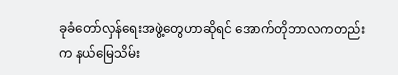ခုခံတော်လှန်ရေးအဖွဲ့တွေဟာဆိုရင် အောက်တိုဘာလကတည်းက နယ်မြေသိမ်း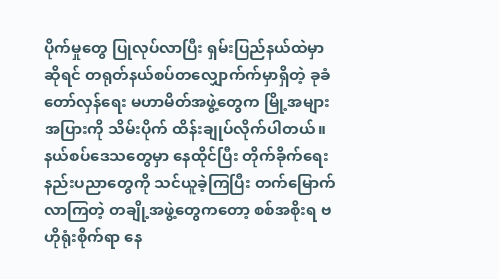ပိုက်မှုတွေ ပြုလုပ်လာပြီး ရှမ်းပြည်နယ်ထဲမှာဆိုရင် တရုတ်နယ်စပ်တလျှောက်က်မှာရှိတဲ့ ခုခံတော်လှန်ရေး မဟာမိတ်အဖွဲ့တွေက မြို့အများအပြားကို သိမ်းပိုက် ထိန်းချုပ်လိုက်ပါတယ်။ နယ်စပ်ဒေသတွေမှာ နေထိုင်ပြီး တိုက်ခိုက်ရေးနည်းပညာတွေကို သင်ယူခဲ့ကြပြီး တက်မြောက်လာကြတဲ့ တချို့အဖွဲ့တွေကတော့ စစ်အစိုးရ ဗဟိုရုံးစိုက်ရာ နေ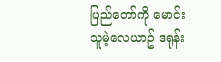ပြည်တော်ကို မောင်းသူမဲ့လေယာဥ် ဒရုန်း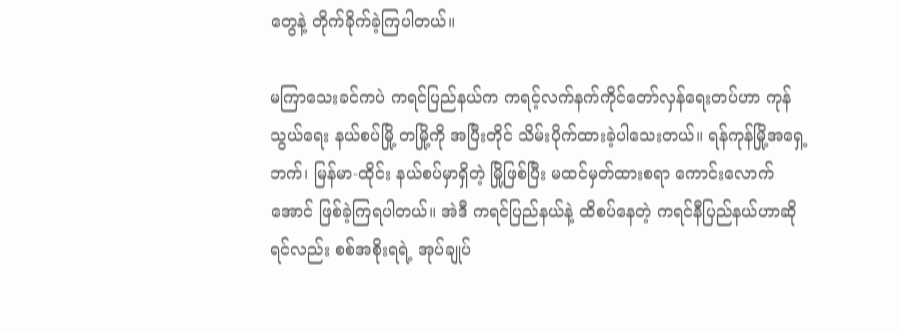တွေနဲ့ တိုက်ခိုက်ခဲ့ကြပါတယ်။

မကြာသေးခင်ကပဲ ကရင်ပြည်နယ်က ကရင့်လက်နက်ကိုင်တော်လှန်ရေးတပ်ဟာ ကုန်သွယ်ရေး နယ်စပ်မြို့ တမြို့ကို အပြီးတိုင် သိမ်းပိုက်ထားခဲ့ပါသေးတယ်။ ရန်ကုန်မြို့အရှေ့ဘက်၊ မြန်မာ-ထိုင်း နယ်စပ်မှာရှိတဲ့ မြို့ဖြစ်ပြီး မထင်မှတ်ထားစရာ ကောင်းလောက်အောင် ဖြစ်ခဲ့ကြရပါတယ်။ အဲဒီ ကရင်ပြည်နယ်နဲ့ ထိစပ်နေတဲ့ ကရင်နီပြည်နယ်ဟာဆိုရင်လည်း စစ်အစိုးရရဲ့ အုပ်ချုပ်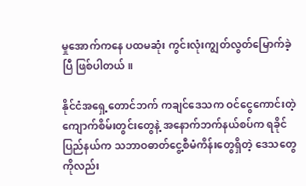မှုအောက်ကနေ ပထမဆုံး ကွင်းလုံးကျွတ်လွတ်မြောက်ခဲ့ပြီ ဖြစ်ပါတယ်။

နိုင်ငံအရှေ့တောင်ဘက် ကချင်ဒေသက ဝင်ငွေကောင်းတဲ့ ကျောက်စိမ်းတွင်းတွေနဲ့ အနောက်ဘက်နယ်စပ်က ရခိုင်ပြည်နယ်က သဘာဝဓာတ်ငွေ့စီမံကိန်းတွေရှိတဲ့ ဒေသတွေကိုလည်း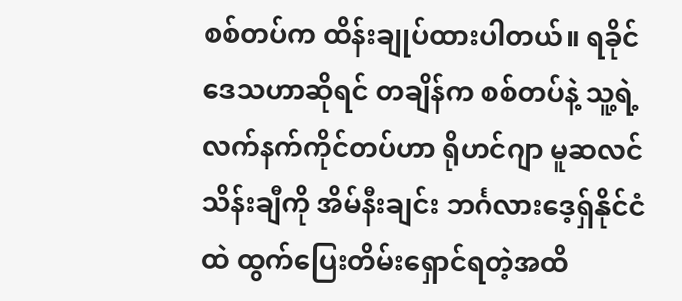စစ်တပ်က ထိန်းချုပ်ထားပါတယ်။ ရခိုင်ဒေသဟာဆိုရင် တချိန်က စစ်တပ်နဲ့ သူ့ရဲ့လက်နက်ကိုင်တပ်ဟာ ရိုဟင်ဂျာ မူဆလင် သိန်းချီကို အိမ်နီးချင်း ဘင်္ဂလားဒေ့ရှ်နိုင်ငံထဲ ထွက်ပြေးတိမ်းရှောင်ရတဲ့အထိ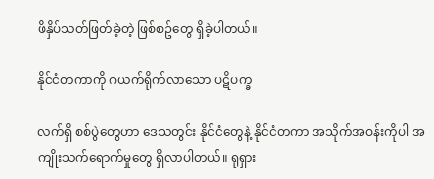ဖိနှိပ်သတ်ဖြတ်ခဲ့တဲ့ ဖြစ်စဥ်တွေ ရှိခဲ့ပါတယ်။

နိုင်ငံတကာကို ဂယက်ရိုက်လာသော ပဋိပက္ခ

လက်ရှိ စစ်ပွဲတွေဟာ ဒေသတွင်း နိုင်ငံတွေနဲ့ နိုင်ငံတကာ အသိုက်အဝန်းကိုပါ အကျိုးသက်ရောက်မှုတွေ ရှိလာပါတယ်။ ရုရှား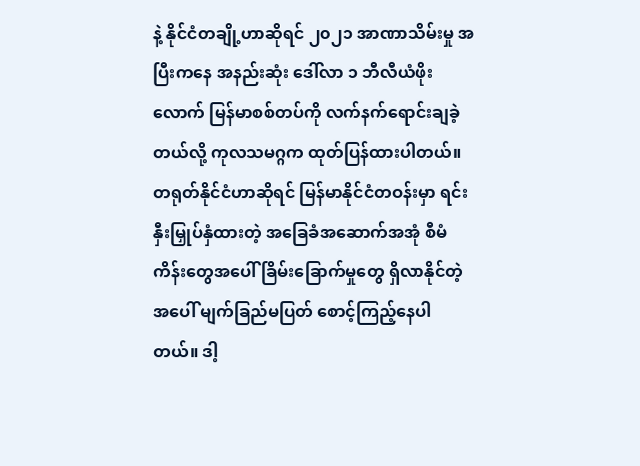နဲ့ နိုင်ငံတချို့ဟာဆိုရင် ၂၀၂၁ အာဏာသိမ်းမှု အပြီးကနေ အနည်းဆုံး ဒေါ်လာ ၁ ဘီလီယံဖိုးလောက် မြန်မာစစ်တပ်ကို လက်နက်ရောင်းချခဲ့တယ်လို့ ကုလသမဂ္ဂက ထုတ်ပြန်ထားပါတယ်။ တရုတ်နိုင်ငံဟာဆိုရင် မြန်မာနိုင်ငံတဝန်းမှာ ရင်းနှီးမြှုပ်နှံထားတဲ့ အခြေခံအဆောက်အအုံ စီမံကိန်းတွေအပေါ် ခြိမ်းခြောက်မှုတွေ ရှိလာနိုင်တဲ့အပေါ် မျက်ခြည်မပြတ် စောင့်ကြည့်နေပါတယ်။ ဒါ့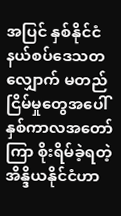အပြင် နှစ်နိုင်ငံ နယ်စပ်ဒေသတလျှောက် မတည်ငြိမ်မှုတွေအပေါ် နှစ်ကာလအတော်ကြာ စိုးရိမ်ခဲ့ရတဲ့ အိန္ဒိယနိုင်ငံဟာ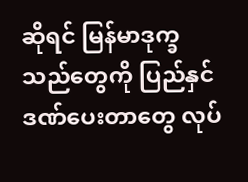ဆိုရင် မြန်မာဒုက္ခသည်တွေကို ပြည်နှင်ဒဏ်ပေးတာတွေ လုပ်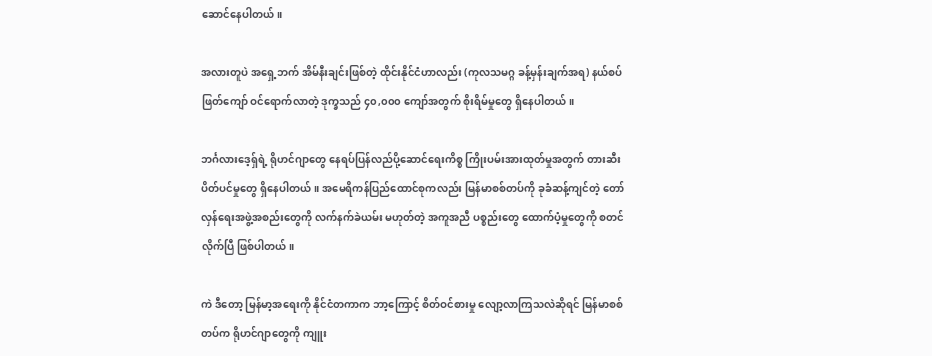ဆောင်နေပါတယ်။

အလားတူပဲ အရှေ့ဘက် အိမ်နီးချင်းဖြစ်တဲ့ ထိုင်းနိုင်ငံဟာလည်း (ကုလသမဂ္ဂ ခန့်မှန်းချက်အရ) နယ်စပ်ဖြတ်ကျော် ဝင်ရောက်လာတဲ့ ဒုက္ခသည် ၄၀,၀၀၀ ကျော်အတွက် စိုးရိမ်မှုတွေ ရှိနေပါတယ်။

ဘင်္ဂလားဒေ့ရှ်ရဲ့ ရိုဟင်ဂျာတွေ နေရပ်ပြန်လည်ပို့ဆောင်ရေးကိစ္စ ကြိုးပမ်းအားထုတ်မှုအတွက် တားဆီးပိတ်ပင်မှုတွေ ရှိနေပါတယ်။ အမေရိကန်ပြည်ထောင်စုကလည်း မြန်မာစစ်တပ်ကို ခုခံဆန့်ကျင်တဲ့ တော်လှန်ရေးအဖွဲ့အစည်းတွေကို လက်နက်ခဲယမ်း မဟုတ်တဲ့ အကူအညီ ပစ္စည်းတွေ ထောက်ပံ့မှုတွေကို စတင်လိုက်ပြီ ဖြစ်ပါတယ်။

ကဲ ဒီတော့ မြန်မာ့အရေးကို နိုင်ငံတကာက ဘာ့ကြောင့် စိတ်ဝင်စားမှု လျော့လာကြသလဲဆိုရင် မြန်မာစစ်တပ်က ရိုဟင်ဂျာတွေကို ကျူး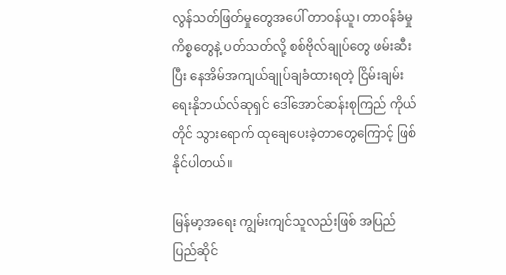လွန်သတ်ဖြတ်မှုတွေအပေါ် တာဝန်ယူ၊ တာဝန်ခံမှု ကိစ္စတွေနဲ့ ပတ်သတ်လို့ စစ်ဗိုလ်ချုပ်တွေ ဖမ်းဆီးပြီး နေအိမ်အကျယ်ချုပ်ချခံထားရတဲ့ ငြိမ်းချမ်းရေးနိုဘယ်လ်ဆုရှင် ဒေါ်အောင်ဆန်းစုကြည် ကိုယ်တိုင် သွားရောက် ထုချေပေးခဲ့တာတွေကြောင့် ဖြစ်နိုင်ပါတယ်။

မြန်မာ့အရေး ကျွမ်းကျင်သူလည်းဖြစ် အပြည်ပြည်ဆိုင်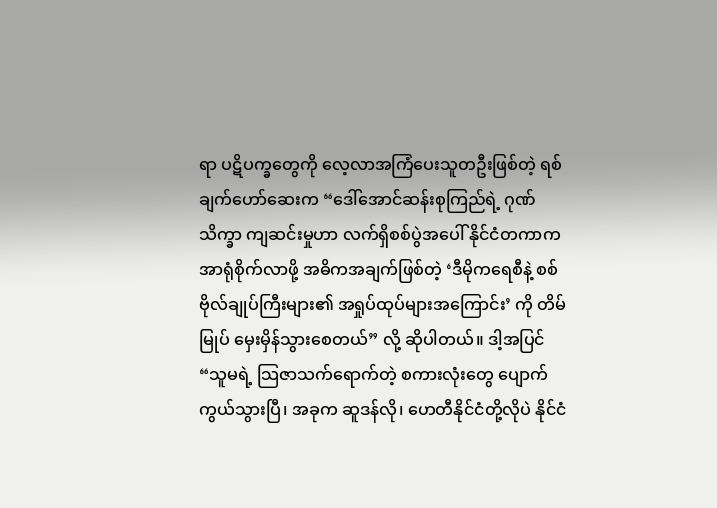ရာ ပဋိပက္ခတွေကို လေ့လာအကြံပေးသူတဦးဖြစ်တဲ့ ရစ်ချက်ဟော်ဆေးက “ဒေါ်အောင်ဆန်းစုကြည်ရဲ့ ဂုဏ်သိက္ခာ ကျဆင်းမှုဟာ လက်ရှိစစ်ပွဲအပေါ် နိုင်ငံတကာက အာရုံစိုက်လာဖို့ အဓိကအချက်ဖြစ်တဲ့ ‘ဒီမိုကရေစီနဲ့ စစ်ဗိုလ်ချုပ်ကြီးများ၏ အရှုပ်ထုပ်များအကြောင်း’ ကို တိမ်မြုပ် မှေးမှိန်သွားစေတယ်” လို့ ဆိုပါတယ်။ ဒါ့အပြင် “သူမရဲ့ သြဇာသက်ရောက်တဲ့ စကားလုံးတွေ ပျောက်ကွယ်သွားပြီ၊ အခုက ဆူဒန်လို၊ ဟေတီနိုင်ငံတို့လိုပဲ နိုင်ငံ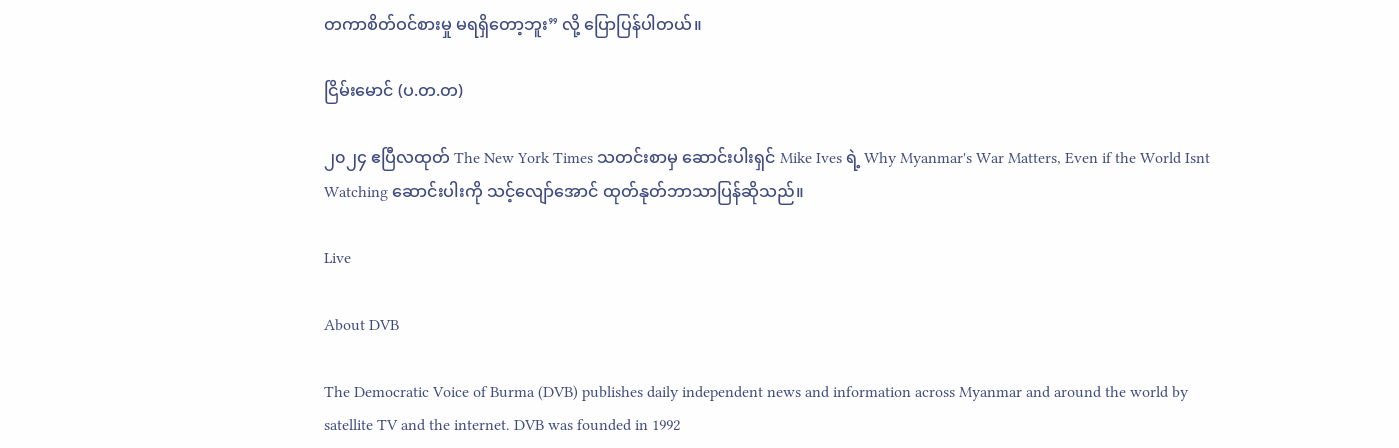တကာစိတ်ဝင်စားမှု မရရှိတော့ဘူး” လို့ ပြောပြန်ပါတယ်။

ငြိမ်းမောင် (ပ.တ.တ)

၂၀၂၄ ဧပြီလထုတ် The New York Times သတင်းစာမှ ဆောင်းပါးရှင် Mike Ives ရဲ့ Why Myanmar's War Matters, Even if the World Isnt Watching ဆောင်းပါးကို သင့်လျော်အောင် ထုတ်နုတ်ဘာသာပြန်ဆိုသည်။

Live

About DVB

The Democratic Voice of Burma (DVB) publishes daily independent news and information across Myanmar and around the world by satellite TV and the internet. DVB was founded in 1992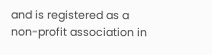and is registered as a non-profit association in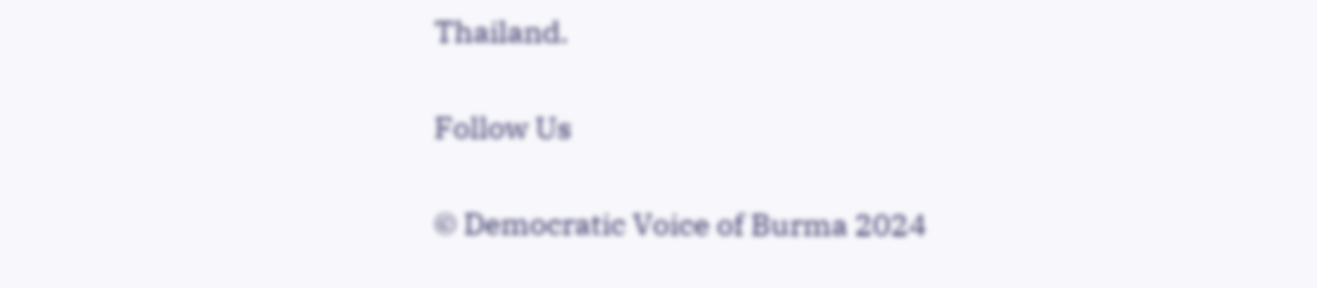Thailand.

Follow Us

© Democratic Voice of Burma 2024